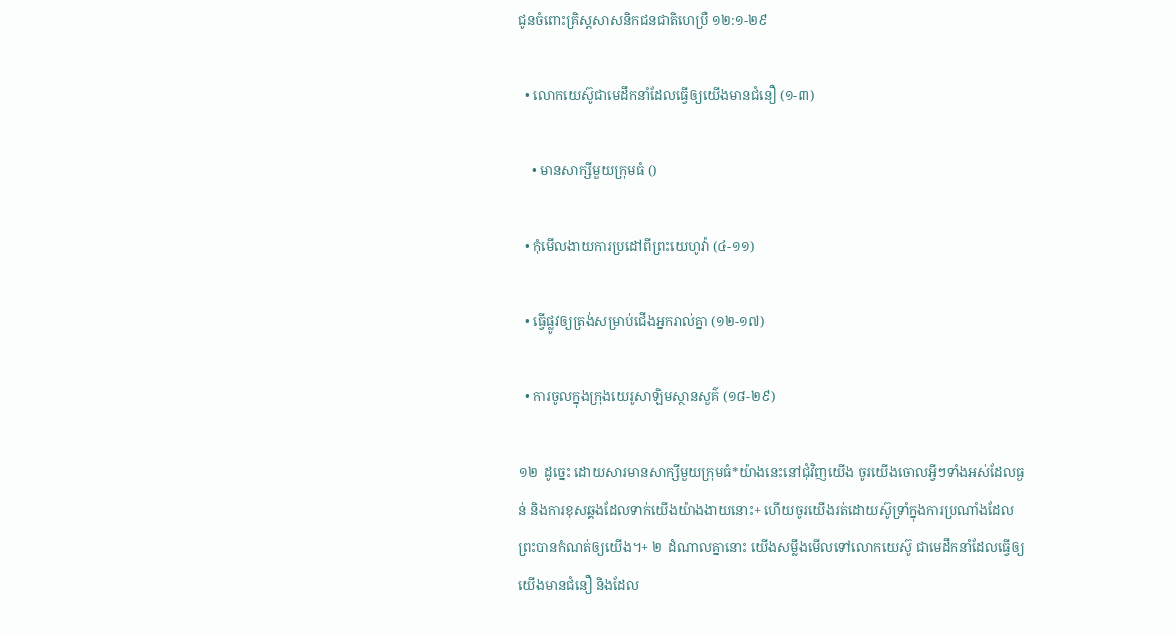ជូនចំពោះគ្រិស្តសាសនិកជនជាតិហេប្រឺ ១២:១-២៩

  • លោកយេស៊ូជាមេដឹកនាំដែលធ្វើឲ្យយើងមានជំនឿ (១-៣)

    • មានសាក្សីមួយក្រុមធំ ()

  • កុំមើលងាយការប្រដៅពីព្រះយេហូវ៉ា (៤-១១)

  • ធ្វើផ្លូវឲ្យត្រង់សម្រាប់ជើងអ្នករាល់គ្នា (១២-១៧)

  • ការចូលក្នុងក្រុងយេរូសាឡិមស្ថានសួគ៌ (១៨-២៩)

១២  ដូច្នេះ ដោយសារមានសាក្សីមួយក្រុមធំ*យ៉ាងនេះនៅជុំវិញយើង ចូរយើងចោលអ្វីៗទាំងអស់ដែលធ្ងន់ និងការខុសឆ្គងដែលទាក់យើងយ៉ាងងាយនោះ+ ហើយចូរយើងរត់ដោយស៊ូទ្រាំក្នុងការប្រណាំងដែលព្រះបានកំណត់ឲ្យយើង។+ ២  ដំណាលគ្នានោះ យើងសម្លឹងមើលទៅលោកយេស៊ូ ជាមេដឹកនាំដែលធ្វើឲ្យយើងមានជំនឿ និងដែល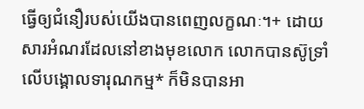ធ្វើឲ្យជំនឿរបស់យើងបានពេញលក្ខណៈ។+ ដោយសារអំណរដែលនៅខាងមុខលោក លោកបានស៊ូទ្រាំលើបង្គោលទារុណកម្ម* ក៏មិនបានអា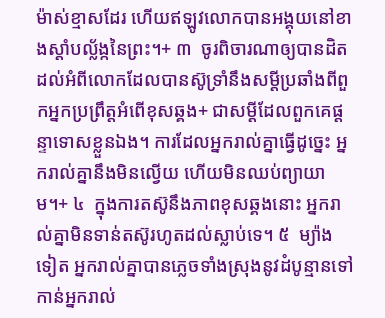ម៉ាស់ខ្មាសដែរ ហើយឥឡូវលោកបានអង្គុយនៅខាងស្ដាំបល្ល័ង្កនៃព្រះ។+ ៣  ចូរពិចារណាឲ្យបានដិតដល់អំពីលោកដែលបានស៊ូទ្រាំនឹងសម្ដីប្រឆាំងពីពួកអ្នកប្រព្រឹត្តអំពើខុសឆ្គង+ ជាសម្ដីដែលពួកគេផ្ដន្ទាទោសខ្លួនឯង។ ការដែលអ្នករាល់គ្នាធ្វើដូច្នេះ អ្នករាល់គ្នានឹងមិនល្វើយ ហើយមិនឈប់ព្យាយាម។+ ៤  ក្នុងការតស៊ូនឹងភាពខុសឆ្គងនោះ អ្នករាល់គ្នាមិនទាន់តស៊ូរហូតដល់ស្លាប់ទេ។ ៥  ម្យ៉ាងទៀត អ្នករាល់គ្នាបានភ្លេចទាំងស្រុងនូវដំបូន្មានទៅកាន់អ្នករាល់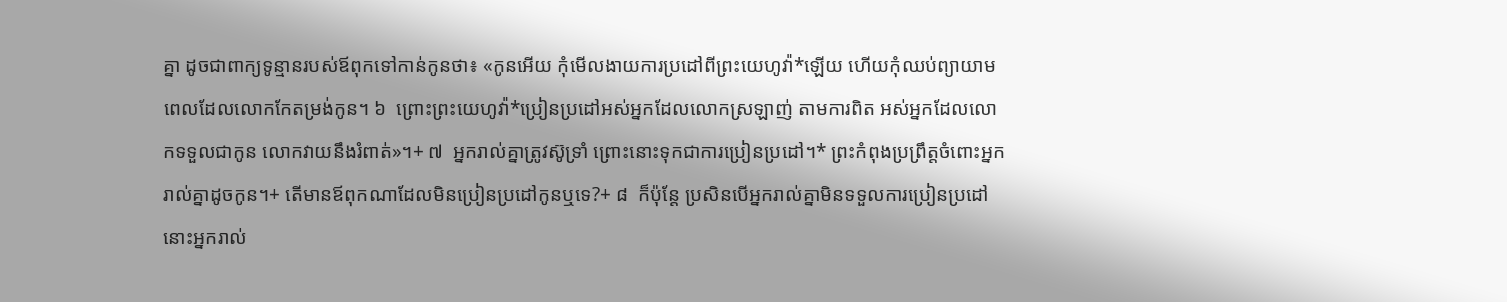គ្នា ដូចជាពាក្យទូន្មានរបស់ឪពុកទៅកាន់កូនថា៖ «កូនអើយ កុំមើលងាយការប្រដៅពីព្រះយេហូវ៉ា*ឡើយ ហើយកុំឈប់ព្យាយាម ពេលដែលលោកកែតម្រង់កូន។ ៦  ព្រោះព្រះយេហូវ៉ា*ប្រៀនប្រដៅអស់អ្នកដែលលោកស្រឡាញ់ តាមការពិត អស់អ្នកដែលលោកទទួលជាកូន លោកវាយនឹងរំពាត់»។+ ៧  អ្នករាល់គ្នាត្រូវស៊ូទ្រាំ ព្រោះនោះទុកជាការប្រៀនប្រដៅ។* ព្រះកំពុងប្រព្រឹត្តចំពោះអ្នករាល់គ្នាដូចកូន។+ តើមានឪពុកណាដែលមិនប្រៀនប្រដៅកូនឬទេ?+ ៨  ក៏ប៉ុន្តែ ប្រសិនបើអ្នករាល់គ្នាមិនទទួលការប្រៀនប្រដៅ នោះអ្នករាល់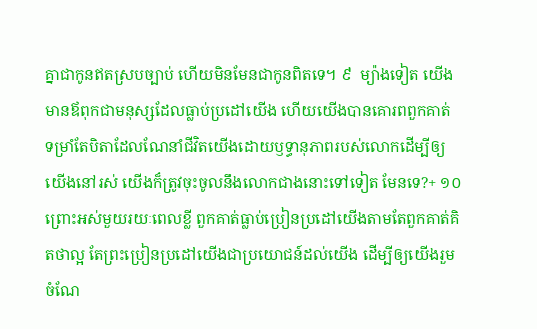គ្នាជាកូនឥតស្របច្បាប់ ហើយមិនមែនជាកូនពិតទេ។ ៩  ម្យ៉ាងទៀត យើងមានឪពុកជាមនុស្សដែលធ្លាប់ប្រដៅយើង ហើយយើងបានគោរពពួកគាត់ ទម្រាំតែបិតាដែលណែនាំជីវិតយើងដោយឫទ្ធានុភាពរបស់លោកដើម្បីឲ្យយើងនៅរស់ យើងក៏ត្រូវចុះចូលនឹងលោកជាងនោះទៅទៀត មែនទេ?+ ១០  ព្រោះអស់មួយរយៈពេលខ្លី ពួកគាត់ធ្លាប់ប្រៀនប្រដៅយើងតាមតែពួកគាត់គិតថាល្អ តែព្រះប្រៀនប្រដៅយើងជាប្រយោជន៍ដល់យើង ដើម្បីឲ្យយើងរួមចំណែ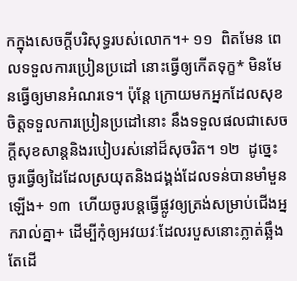កក្នុងសេចក្ដីបរិសុទ្ធរបស់លោក។+ ១១  ពិតមែន ពេលទទួលការប្រៀនប្រដៅ នោះធ្វើឲ្យកើតទុក្ខ* មិនមែនធ្វើឲ្យមានអំណរទេ។ ប៉ុន្តែ ក្រោយមកអ្នកដែលសុខចិត្តទទួលការប្រៀនប្រដៅនោះ នឹងទទួលផលជាសេចក្ដីសុខសាន្តនិងរបៀបរស់នៅដ៏សុចរិត។ ១២  ដូច្នេះ ចូរធ្វើឲ្យដៃដែលស្រយុតនិងជង្គង់ដែលទន់បានមាំមួនឡើង+ ១៣  ហើយចូរបន្តធ្វើផ្លូវឲ្យត្រង់សម្រាប់ជើងអ្នករាល់គ្នា+ ដើម្បីកុំឲ្យអវយវៈដែលរបួសនោះភ្លាត់ឆ្អឹង តែដើ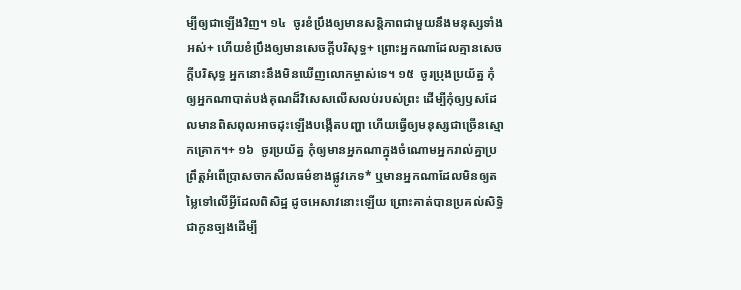ម្បីឲ្យជាឡើងវិញ។ ១៤  ចូរខំប្រឹងឲ្យមានសន្តិភាពជាមួយនឹងមនុស្សទាំងអស់+ ហើយខំប្រឹងឲ្យមានសេចក្ដីបរិសុទ្ធ+ ព្រោះអ្នកណាដែលគ្មានសេចក្ដីបរិសុទ្ធ អ្នកនោះនឹងមិនឃើញលោកម្ចាស់ទេ។ ១៥  ចូរប្រុងប្រយ័ត្ន កុំឲ្យអ្នកណាបាត់បង់គុណដ៏វិសេសលើសលប់របស់ព្រះ ដើម្បីកុំឲ្យឫសដែលមានពិសពុលអាចដុះឡើងបង្កើតបញ្ហា ហើយធ្វើឲ្យមនុស្សជាច្រើនស្មោកគ្រោក។+ ១៦  ចូរប្រយ័ត្ន កុំឲ្យមានអ្នកណាក្នុងចំណោមអ្នករាល់គ្នាប្រព្រឹត្តអំពើប្រាសចាកសីលធម៌ខាងផ្លូវភេទ* ឬមានអ្នកណាដែលមិនឲ្យតម្លៃទៅលើអ្វីដែលពិសិដ្ឋ ដូចអេសាវនោះឡើយ ព្រោះគាត់បានប្រគល់សិទ្ធិជាកូនច្បងដើម្បី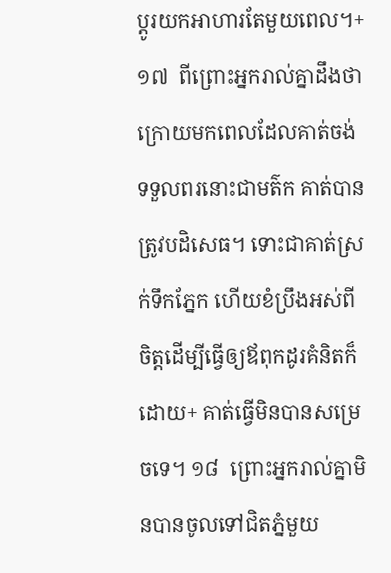ប្ដូរយកអាហារតែមួយពេល។+ ១៧  ពីព្រោះអ្នករាល់គ្នាដឹងថា ក្រោយមកពេលដែលគាត់ចង់ទទួលពរនោះជាមត៌ក គាត់បានត្រូវបដិសេធ។ ទោះជាគាត់ស្រក់ទឹកភ្នែក ហើយខំប្រឹងអស់ពីចិត្តដើម្បីធ្វើឲ្យឪពុកដូរគំនិតក៏ដោយ+ គាត់ធ្វើមិនបានសម្រេចទេ។ ១៨  ព្រោះអ្នករាល់គ្នាមិនបានចូលទៅជិតភ្នំមួយ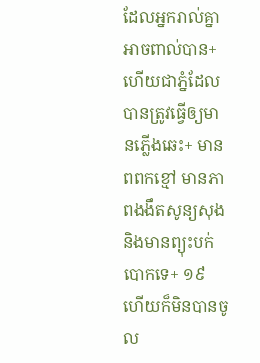ដែលអ្នករាល់គ្នាអាចពាល់បាន+ ហើយជាភ្នំដែលបានត្រូវធ្វើឲ្យមានភ្លើងឆេះ+ មានពពកខ្មៅ មានភាពងងឹតសូន្យសុង និងមានព្យុះបក់បោកទេ+ ១៩  ហើយក៏មិនបានចូល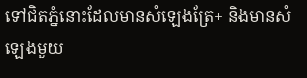ទៅជិតភ្នំនោះដែលមានសំឡេងត្រែ+ និងមានសំឡេងមួយ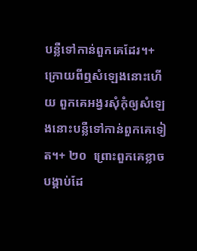បន្លឺទៅកាន់ពួកគេដែរ។+ ក្រោយពីឮសំឡេងនោះហើយ ពួកគេអង្វរសុំកុំឲ្យសំឡេងនោះបន្លឺទៅកាន់ពួកគេទៀត។+ ២០  ព្រោះពួកគេខ្លាចបង្គាប់ដែ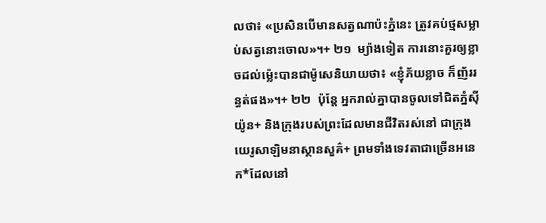លថា៖ «ប្រសិនបើមានសត្វណាប៉ះភ្នំនេះ ត្រូវគប់ថ្មសម្លាប់សត្វនោះចោល»។+ ២១  ម្យ៉ាងទៀត ការនោះគួរឲ្យខ្លាចដល់ម្ល៉េះបានជាម៉ូសេនិយាយថា៖ «ខ្ញុំភ័យខ្លាច ក៏ញ័ររន្ធត់ផង»។+ ២២  ប៉ុន្តែ អ្នករាល់គ្នាបានចូលទៅជិតភ្នំស៊ីយ៉ូន+ និងក្រុងរបស់ព្រះដែលមានជីវិតរស់នៅ ជាក្រុងយេរូសាឡិមនាស្ថានសួគ៌+ ព្រមទាំងទេវតាជាច្រើនអនេក*ដែលនៅ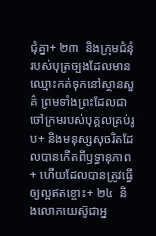ជុំគ្នា+ ២៣  និងក្រុមជំនុំរបស់បុត្រច្បងដែលមានឈ្មោះកត់ទុកនៅស្ថានសួគ៌ ព្រមទាំងព្រះដែលជាចៅក្រមរបស់បុគ្គលគ្រប់រូប+ និងមនុស្សសុចរិតដែលបានកើតពីឫទ្ធានុភាព+ ហើយដែលបានត្រូវធ្វើឲ្យល្អឥតខ្ចោះ+ ២៤  និងលោកយេស៊ូជាអ្ន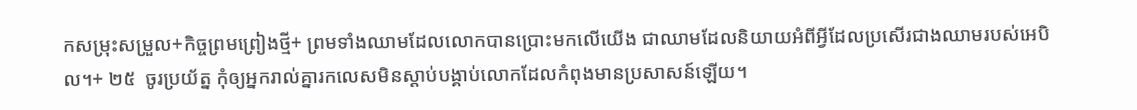កសម្រុះសម្រួល+កិច្ចព្រមព្រៀងថ្មី+ ព្រមទាំងឈាមដែលលោកបានប្រោះមកលើយើង ជាឈាមដែលនិយាយអំពីអ្វីដែលប្រសើរជាងឈាមរបស់អេបិល។+ ២៥  ចូរប្រយ័ត្ន កុំឲ្យអ្នករាល់គ្នារកលេសមិនស្ដាប់បង្គាប់លោកដែលកំពុងមានប្រសាសន៍ឡើយ។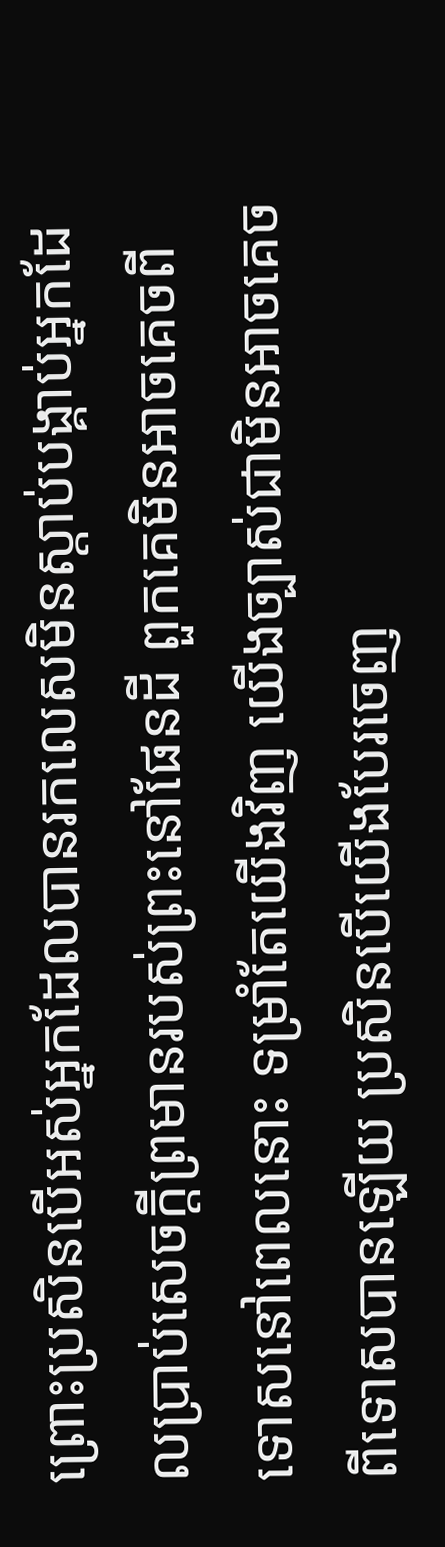ព្រោះប្រសិនបើអស់អ្នកដែលបានរកលេសមិនស្ដាប់បង្គាប់អ្នកដែលប្រាប់សេចក្ដីព្រមានរបស់ព្រះនៅផែនដី ពួកគេមិនអាចគេចពីទោសនៅពេលនោះ ទម្រាំតែយើងវិញ យើងច្បាស់ជាមិនអាចគេចពីទោសបានឡើយ ប្រសិនបើយើងបែរចេញ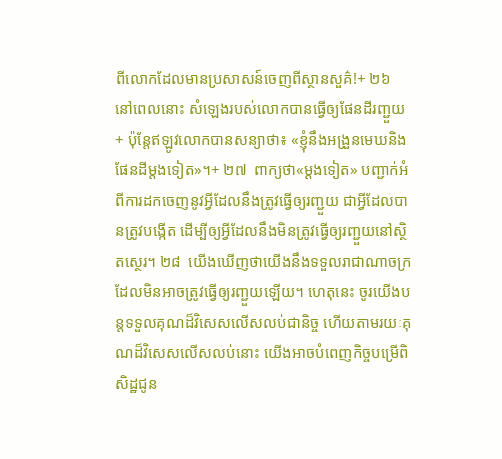ពីលោកដែលមានប្រសាសន៍ចេញពីស្ថានសួគ៌!+ ២៦  នៅពេលនោះ សំឡេងរបស់លោកបានធ្វើឲ្យផែនដីរញ្ជួយ+ ប៉ុន្តែឥឡូវលោកបានសន្យាថា៖ «ខ្ញុំនឹងអង្រួនមេឃនិងផែនដីម្ដងទៀត»។+ ២៧  ពាក្យថា«ម្ដងទៀត» បញ្ជាក់អំពីការដកចេញនូវអ្វីដែលនឹងត្រូវធ្វើឲ្យរញ្ជួយ ជាអ្វីដែលបានត្រូវបង្កើត ដើម្បីឲ្យអ្វីដែលនឹងមិនត្រូវធ្វើឲ្យរញ្ជួយនៅស្ថិតស្ថេរ។ ២៨  យើងឃើញថាយើងនឹងទទួលរាជាណាចក្រដែលមិនអាចត្រូវធ្វើឲ្យរញ្ជួយឡើយ។ ហេតុនេះ ចូរយើងបន្តទទួលគុណដ៏វិសេសលើសលប់ជានិច្ច ហើយតាមរយៈគុណដ៏វិសេសលើសលប់នោះ យើងអាចបំពេញកិច្ចបម្រើពិសិដ្ឋជូន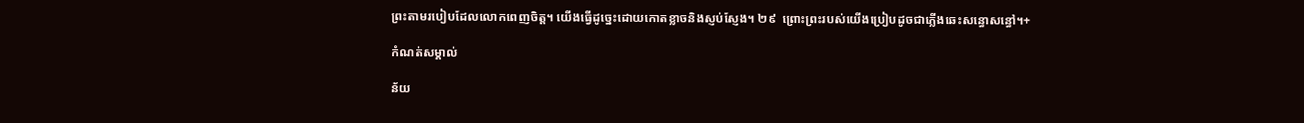ព្រះតាមរបៀបដែលលោកពេញចិត្ត។ យើងធ្វើដូច្នេះដោយកោតខ្លាចនិងស្ញប់ស្ញែង។ ២៩  ព្រោះព្រះរបស់យើងប្រៀបដូចជាភ្លើងឆេះសន្ធោសន្ធៅ។+

កំណត់សម្គាល់

ន័យ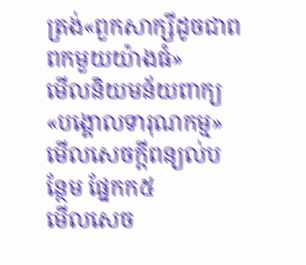ត្រង់«ពួកសាក្សីដូចជាពពកមួយយ៉ាងធំ»
មើលនិយមន័យពាក្យ«បង្គោលទារុណកម្ម»
មើលសេចក្ដីពន្យល់បន្ថែម ផ្នែកក៥
មើលសេច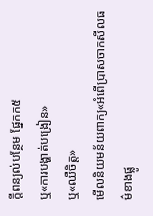ក្ដីពន្យល់បន្ថែម ផ្នែកក៥
ឬ«ការបង្ហាត់បង្រៀន»
ឬ«ឈឺចិត្ត»
មើលនិយមន័យពាក្យ«អំពើប្រាសចាកសីលធម៌ខាងផ្លូ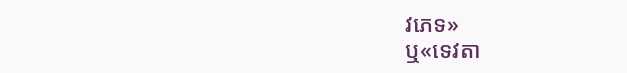វភេទ»
ឬ«ទេវតា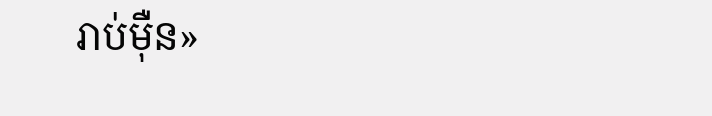រាប់ម៉ឺន»